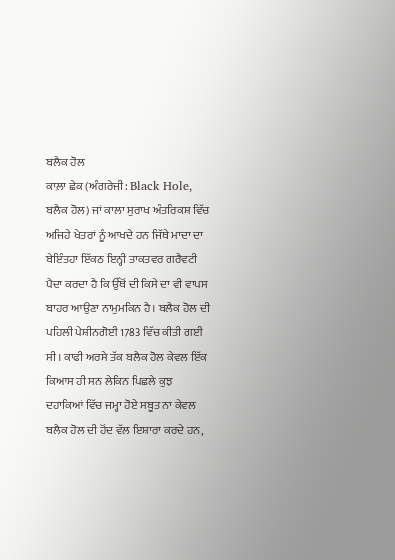ਬਲੈਕ ਹੋਲ
ਕਾਲ਼ਾ ਛੇਕ (ਅੰਗਰੇਜੀ: Black Hole, ਬਲੈਕ ਹੋਲ) ਜਾਂ ਕਾਲਾ ਸੁਰਾਖ ਅੰਤਰਿਕਸ਼ ਵਿੱਚ ਅਜਿਹੇ ਖੇਤਰਾਂ ਨੂੰ ਆਖਦੇ ਹਨ ਜਿੱਥੇ ਮਾਦਾ ਦਾ ਬੇਇੰਤਹਾ ਇੱਕਠ ਇਨ੍ਹੀ ਤਾਕਤਵਰ ਗਰੈਵਟੀ ਪੈਦਾ ਕਰਦਾ ਹੈ ਕਿ ਉੱਥੋਂ ਦੀ ਕਿਸੇ ਦਾ ਵੀ ਵਾਪਸ ਬਾਹਰ ਆਉਣਾ ਨਾਮੁਮਕਿਨ ਹੈ। ਬਲੈਕ ਹੋਲ ਦੀ ਪਹਿਲੀ ਪੇਸ਼ੀਨਗੋਈ 1783 ਵਿੱਚ ਕੀਤੀ ਗਈ ਸੀ। ਕਾਫੀ ਅਰਸੇ ਤੱਕ ਬਲੈਕ ਹੋਲ ਕੇਵਲ ਇੱਕ ਕਿਆਸ ਹੀ ਸਨ ਲੇਕਿਨ ਪਿਛਲੇ ਕੁਝ ਦਹਾਕਿਆਂ ਵਿੱਚ ਜਮ੍ਹਾ ਹੋਏ ਸਬੂਤ ਨਾ ਕੇਵਲ ਬਲੈਕ ਹੋਲ ਦੀ ਹੋਂਦ ਵੱਲ ਇਸ਼ਾਰਾ ਕਰਦੇ ਹਨ,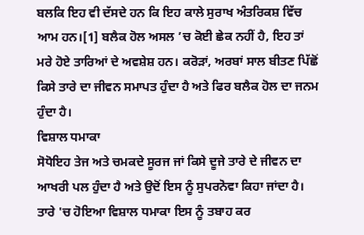ਬਲਕਿ ਇਹ ਵੀ ਦੱਸਦੇ ਹਨ ਕਿ ਇਹ ਕਾਲੇ ਸੁਰਾਖ ਅੰਤਰਿਕਸ਼ ਵਿੱਚ ਆਮ ਹਨ।[1] ਬਲੈਕ ਹੋਲ ਅਸਲ ’ਚ ਕੋਈ ਛੇਕ ਨਹੀਂ ਹੈ, ਇਹ ਤਾਂ ਮਰੇ ਹੋਏ ਤਾਰਿਆਂ ਦੇ ਅਵਸ਼ੇਸ਼ ਹਨ। ਕਰੋੜਾਂ, ਅਰਬਾਂ ਸਾਲ ਬੀਤਣ ਪਿੱਛੋਂ ਕਿਸੇ ਤਾਰੇ ਦਾ ਜੀਵਨ ਸਮਾਪਤ ਹੁੰਦਾ ਹੈ ਅਤੇ ਫਿਰ ਬਲੈਕ ਹੋਲ ਦਾ ਜਨਮ ਹੁੰਦਾ ਹੈ।
ਵਿਸ਼ਾਲ ਧਮਾਕਾ
ਸੋਧੋਇਹ ਤੇਜ ਅਤੇ ਚਮਕਦੇ ਸੂਰਜ ਜਾਂ ਕਿਸੇ ਦੂਜੇ ਤਾਰੇ ਦੇ ਜੀਵਨ ਦਾ ਆਖਰੀ ਪਲ ਹੁੰਦਾ ਹੈ ਅਤੇ ਉਦੋਂ ਇਸ ਨੂੰ ਸੁਪਰਨੋਵਾ ਕਿਹਾ ਜਾਂਦਾ ਹੈ। ਤਾਰੇ 'ਚ ਹੋਇਆ ਵਿਸ਼ਾਲ ਧਮਾਕਾ ਇਸ ਨੂੰ ਤਬਾਹ ਕਰ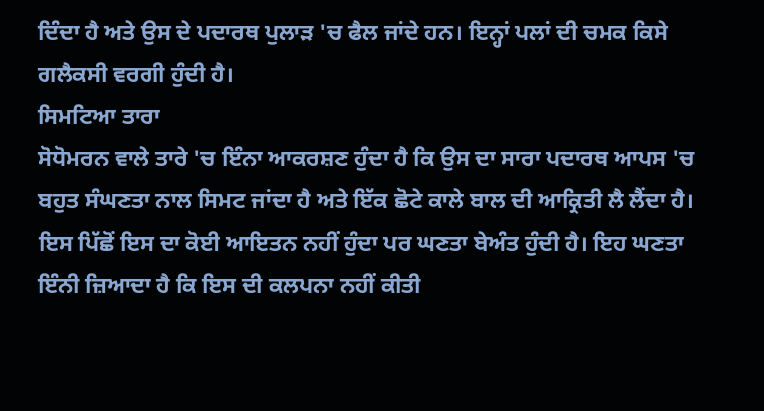ਦਿੰਦਾ ਹੈ ਅਤੇ ਉਸ ਦੇ ਪਦਾਰਥ ਪੁਲਾੜ 'ਚ ਫੈਲ ਜਾਂਦੇ ਹਨ। ਇਨ੍ਹਾਂ ਪਲਾਂ ਦੀ ਚਮਕ ਕਿਸੇ ਗਲੈਕਸੀ ਵਰਗੀ ਹੁੰਦੀ ਹੈ।
ਸਿਮਟਿਆ ਤਾਰਾ
ਸੋਧੋਮਰਨ ਵਾਲੇ ਤਾਰੇ 'ਚ ਇੰਨਾ ਆਕਰਸ਼ਣ ਹੁੰਦਾ ਹੈ ਕਿ ਉਸ ਦਾ ਸਾਰਾ ਪਦਾਰਥ ਆਪਸ 'ਚ ਬਹੁਤ ਸੰਘਣਤਾ ਨਾਲ ਸਿਮਟ ਜਾਂਦਾ ਹੈ ਅਤੇ ਇੱਕ ਛੋਟੇ ਕਾਲੇ ਬਾਲ ਦੀ ਆਕ੍ਰਿਤੀ ਲੈ ਲੈਂਦਾ ਹੈ। ਇਸ ਪਿੱਛੋਂ ਇਸ ਦਾ ਕੋਈ ਆਇਤਨ ਨਹੀਂ ਹੁੰਦਾ ਪਰ ਘਣਤਾ ਬੇਅੰਤ ਹੁੰਦੀ ਹੈ। ਇਹ ਘਣਤਾ ਇੰਨੀ ਜ਼ਿਆਦਾ ਹੈ ਕਿ ਇਸ ਦੀ ਕਲਪਨਾ ਨਹੀਂ ਕੀਤੀ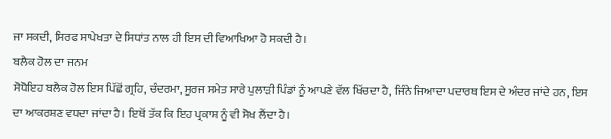ਜਾ ਸਕਦੀ, ਸਿਰਫ ਸਾਪੇਖਤਾ ਦੇ ਸਿਧਾਂਤ ਨਾਲ ਹੀ ਇਸ ਦੀ ਵਿਆਖਿਆ ਹੋ ਸਕਦੀ ਹੈ।
ਬਲੈਕ ਹੋਲ ਦਾ ਜਨਮ
ਸੋਧੋਇਹ ਬਲੈਕ ਹੋਲ ਇਸ ਪਿੱਛੋਂ ਗ੍ਰਹਿ, ਚੰਦਰਮਾ, ਸੂਰਜ ਸਮੇਤ ਸਾਰੇ ਪੁਲਾੜੀ ਪਿੰਡਾਂ ਨੂੰ ਆਪਣੇ ਵੱਲ ਖਿੱਚਦਾ ਹੈ, ਜਿੰਨੇ ਜਿਆਦਾ ਪਦਾਰਥ ਇਸ ਦੇ ਅੰਦਰ ਜਾਂਦੇ ਹਨ, ਇਸ ਦਾ ਆਕਰਸ਼ਣ ਵਧਦਾ ਜਾਂਦਾ ਹੈ। ਇਥੋਂ ਤੱਕ ਕਿ ਇਹ ਪ੍ਰਕਾਸ਼ ਨੂੰ ਵੀ ਸੋਖ ਲੈਂਦਾ ਹੈ।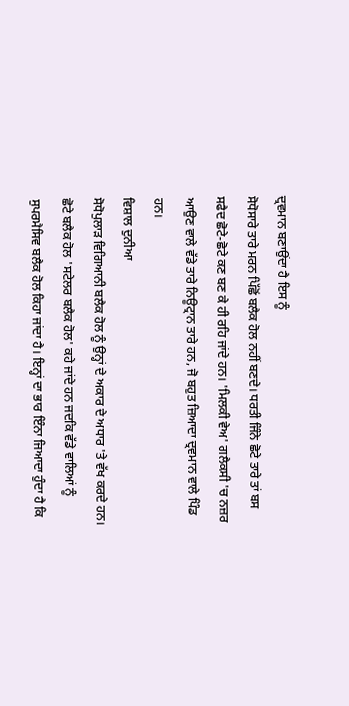ਦ੍ਰਵਮਾਨ ਬਣਾਉਂਦਾ ਹੈ ਇਸ ਨੂੰ
ਸੋਧੋਸਾਰੇ ਤਾਰੇ ਮਰਨ ਪਿੱਛੋਂ ਬਲੈਕ ਹੋਲ ਨਹੀਂ ਬਣਦੇ। ਧਰਤੀ ਜਿੰਨੇ ਛੋਟੇ ਤਾਰੇ ਤਾਂ ਬਸ ਸਫੈਦ ਛੋਟੇ-ਛੋਟੇ ਕਣ ਬਣ ਕੇ ਹੀ ਰਹਿ ਜਾਂਦੇ ਹਨ। 'ਮਿਲਕੀ ਵੇਅ' ਗਲੈਕਸੀ 'ਚ ਨਜ਼ਰ ਆਉਣ ਵਾਲੇ ਵੱਡੇ ਤਾਰੇ ਨਿਊਟ੍ਰਾਨ ਤਾਰੇ ਹਨ, ਜੋ ਬਹੁਤ ਜ਼ਿਆਦਾ ਦ੍ਰਵਮਾਨ ਵਾਲੇ ਪਿੰਡ ਹਨ।
ਵਿਸ਼ਾਲ ਦੁਨੀਆ
ਸੋਧੋਪੁਲਾੜ ਵਿਗਿਆਨੀ ਬਲੈਕ ਹੋਲ ਨੂੰ ਉਨ੍ਹਾਂ ਦੇ ਅਕਾਰ ਦੇ ਅਧਾਰ 'ਤੇ ਵੱਖ ਕਰਦੇ ਹਨ। ਛੋਟੇ ਬਲੈਕ ਹੋਲ 'ਸਟੇਲਰ ਬਲੈਕ ਹੋਲ' ਕਹੇ ਜਾਂਦੇ ਹਨ ਜਦਕਿ ਵੱਡੇ ਵਾਲਿਆਂ ਨੂੰ ਸੁਪਰਮੈਸਿਵ ਬਲੈਕ ਹੋਲ ਕਿਹਾ ਜਾਂਦਾ ਹੈ। ਇਨ੍ਹਾਂ ਦਾ ਭਾਰ ਇੰਨਾ ਜਿਆਦਾ ਹੁੰਦਾ ਹੈ ਕਿ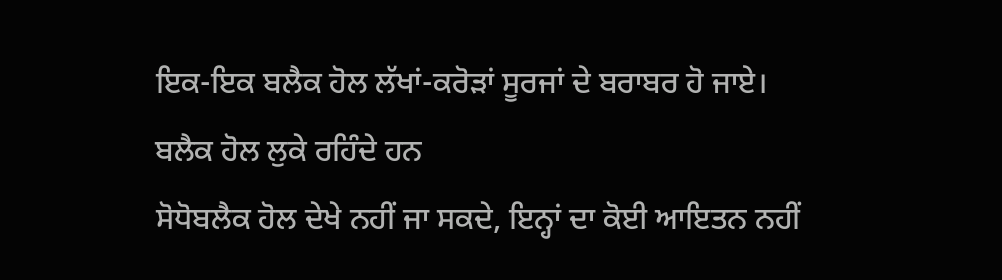ਇਕ-ਇਕ ਬਲੈਕ ਹੋਲ ਲੱਖਾਂ-ਕਰੋੜਾਂ ਸੂਰਜਾਂ ਦੇ ਬਰਾਬਰ ਹੋ ਜਾਏ।
ਬਲੈਕ ਹੋਲ ਲੁਕੇ ਰਹਿੰਦੇ ਹਨ
ਸੋਧੋਬਲੈਕ ਹੋਲ ਦੇਖੇ ਨਹੀਂ ਜਾ ਸਕਦੇ, ਇਨ੍ਹਾਂ ਦਾ ਕੋਈ ਆਇਤਨ ਨਹੀਂ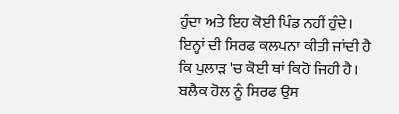ਹੁੰਦਾ ਅਤੇ ਇਹ ਕੋਈ ਪਿੰਡ ਨਹੀਂ ਹੁੰਦੇ। ਇਨ੍ਹਾਂ ਦੀ ਸਿਰਫ ਕਲਪਨਾ ਕੀਤੀ ਜਾਂਦੀ ਹੈ ਕਿ ਪੁਲਾੜ 'ਚ ਕੋਈ ਥਾਂ ਕਿਹੋ ਜਿਹੀ ਹੈ। ਬਲੈਕ ਹੋਲ ਨੂੰ ਸਿਰਫ ਉਸ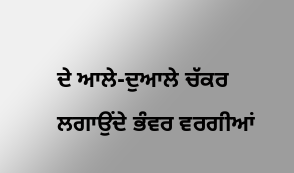ਦੇ ਆਲੇ-ਦੁਆਲੇ ਚੱਕਰ ਲਗਾਉਂਦੇ ਭੰਵਰ ਵਰਗੀਆਂ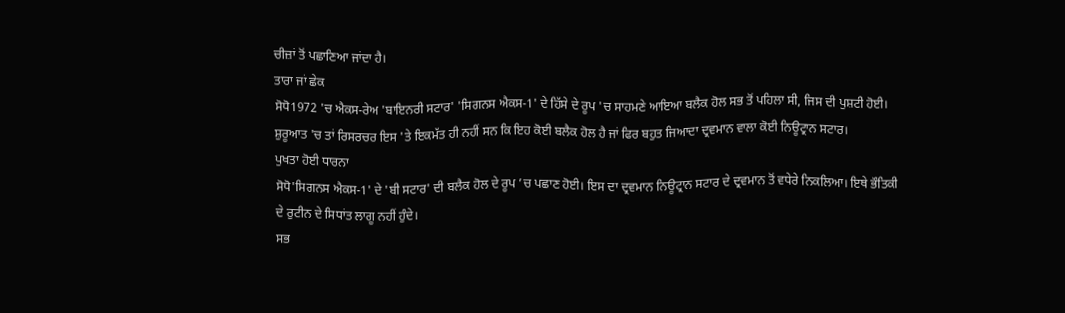ਚੀਜ਼ਾਂ ਤੋਂ ਪਛਾਣਿਆ ਜਾਂਦਾ ਹੈ।
ਤਾਰਾ ਜਾਂ ਛੇਕ
ਸੋਧੋ1972 'ਚ ਐਕਸ-ਰੇਅ 'ਬਾਇਨਰੀ ਸਟਾਰ' 'ਸਿਗਨਸ ਐਕਸ-1' ਦੇ ਹਿੱਸੇ ਦੇ ਰੂਪ 'ਚ ਸਾਹਮਣੇ ਆਇਆ ਬਲੈਕ ਹੋਲ ਸਭ ਤੋਂ ਪਹਿਲਾ ਸੀ, ਜਿਸ ਦੀ ਪੁਸ਼ਟੀ ਹੋਈ। ਸ਼ੁਰੂਆਤ 'ਚ ਤਾਂ ਰਿਸਰਚਰ ਇਸ 'ਤੇ ਇਕਮੱਤ ਹੀ ਨਹੀਂ ਸਨ ਕਿ ਇਹ ਕੋਈ ਬਲੈਕ ਹੋਲ ਹੈ ਜਾਂ ਫਿਰ ਬਹੁਤ ਜਿਆਦਾ ਦ੍ਰਵਮਾਨ ਵਾਲਾ ਕੋਈ ਨਿਊਟ੍ਰਾਨ ਸਟਾਰ।
ਪੁਖਤਾ ਹੋਈ ਧਾਰਨਾ
ਸੋਧੋ'ਸਿਗਨਸ ਐਕਸ-1' ਦੇ 'ਬੀ ਸਟਾਰ' ਦੀ ਬਲੈਕ ਹੋਲ ਦੇ ਰੂਪ ’ਚ ਪਛਾਣ ਹੋਈ। ਇਸ ਦਾ ਦ੍ਰਵਮਾਨ ਨਿਊਟ੍ਰਾਨ ਸਟਾਰ ਦੇ ਦ੍ਰਵਮਾਨ ਤੋਂ ਵਧੇਰੇ ਨਿਕਲਿਆ। ਇਥੇ ਭੌਤਿਕੀ ਦੇ ਰੁਟੀਨ ਦੇ ਸਿਧਾਂਤ ਲਾਗੂ ਨਹੀਂ ਹੁੰਦੇ।
ਸਭ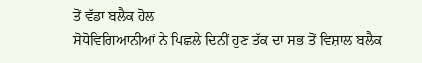ਤੋਂ ਵੱਡਾ ਬਲੈਕ ਹੋਲ
ਸੋਧੋਵਿਗਿਆਨੀਆਂ ਨੇ ਪਿਛਲੇ ਦਿਨੀਂ ਹੁਣ ਤੱਕ ਦਾ ਸਭ ਤੋਂ ਵਿਸ਼ਾਲ ਬਲੈਕ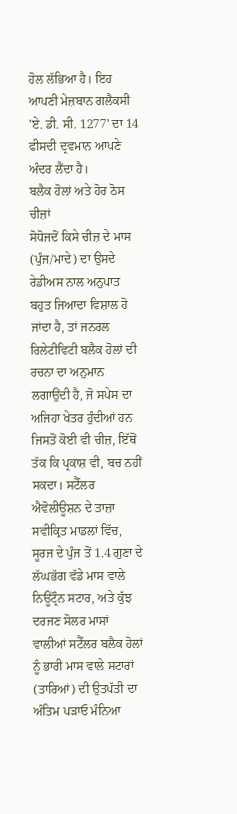ਹੋਲ ਲੱਭਿਆ ਹੈ। ਇਹ ਆਪਣੀ ਮੇਜ਼ਬਾਨ ਗਲੈਕਸੀ 'ਏ. ਡੀ. ਸੀ. 1277' ਦਾ 14 ਫੀਸਦੀ ਦ੍ਰਵਮਾਨ ਆਪਣੇ ਅੰਦਰ ਲੈਂਦਾ ਹੈ।
ਬਲੈਕ ਹੋਲਾਂ ਅਤੇ ਹੋਰ ਠੋਸ ਚੀਜ਼ਾਂ
ਸੋਧੋਜਦੋਂ ਕਿਸੇ ਚੀਜ਼ ਦੇ ਮਾਸ (ਪੁੰਜ/ਮਾਦੇ) ਦਾ ਉਸਦੇ ਰੇਡੀਅਸ ਨਾਲ ਅਨੁਪਾਤ ਬਹੁਤ ਜਿਆਦਾ ਵਿਸ਼ਾਲ ਹੋ ਜਾਂਦਾ ਹੈ, ਤਾਂ ਜਨਰਲ ਰਿਲੇਟੀਵਿਟੀ ਬਲੈਕ ਹੋਲਾਂ ਦੀ ਰਚਨਾ ਦਾ ਅਨੁਮਾਨ ਲਗਾਉਂਦੀ ਹੈ, ਜੋ ਸਪੇਸ ਦਾ ਅਜਿਹਾ ਖੇਤਰ ਹੁੰਦੀਆਂ ਹਨ ਜਿਸਤੋਂ ਕੋਈ ਵੀ ਚੀਜ਼, ਇੱਥੋਂ ਤੱਕ ਕਿ ਪ੍ਰਕਾਸ਼ ਵੀ, ਬਚ ਨਹੀਂ ਸਕਦਾ। ਸਟੈੱਲਰ ਐਵੋਲੀਊਸ਼ਨ ਦੇ ਤਾਜ਼ਾ ਸਵੀਕ੍ਰਿਤ ਮਾਡਲਾਂ ਵਿੱਚ, ਸੂਰਜ ਦੇ ਪੁੰਜ ਤੋਂ 1.4 ਗੁਣਾ ਦੇ ਲੱਘਭੱਗ ਵੱਡੇ ਮਾਸ ਵਾਲੇ ਨਿਊਟ੍ਰੌਨ ਸਟਾਰ, ਅਤੇ ਕੁੱਝ ਦਰਜਣ ਸੋਲਰ ਮਾਸਾਂ ਵਾਲੀਆਂ ਸਟੈੱਲਰ ਬਲੈਕ ਹੋਲਾਂ ਨੂੰ ਭਾਰੀ ਮਾਸ ਵਾਲੇ ਸਟਾਰਾਂ (ਤਾਰਿਆਂ) ਦੀ ਉਤਪੱਤੀ ਦਾ ਅੰਤਿਮ ਪੜਾਓ ਮੰਨਿਆ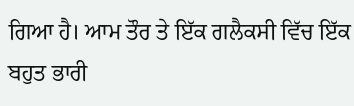ਗਿਆ ਹੈ। ਆਮ ਤੌਰ ਤੇ ਇੱਕ ਗਲੈਕਸੀ ਵਿੱਚ ਇੱਕ ਬਹੁਤ ਭਾਰੀ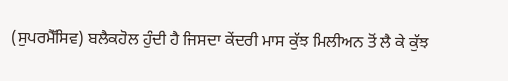(ਸੁਪਰਮੈੱਸਿਵ) ਬਲੈਕਹੋਲ ਹੁੰਦੀ ਹੈ ਜਿਸਦਾ ਕੇਂਦਰੀ ਮਾਸ ਕੁੱਝ ਮਿਲੀਅਨ ਤੋਂ ਲੈ ਕੇ ਕੁੱਝ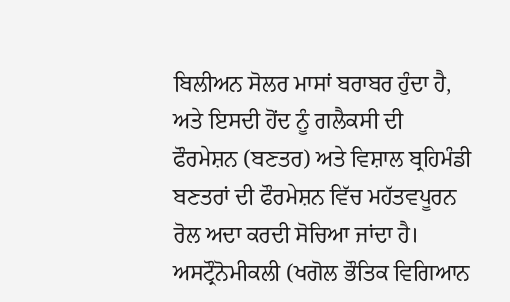ਬਿਲੀਅਨ ਸੋਲਰ ਮਾਸਾਂ ਬਰਾਬਰ ਹੁੰਦਾ ਹੈ, ਅਤੇ ਇਸਦੀ ਹੋਂਦ ਨੂੰ ਗਲੈਕਸੀ ਦੀ ਫੌਰਮੇਸ਼ਨ (ਬਣਤਰ) ਅਤੇ ਵਿਸ਼ਾਲ ਬ੍ਰਹਿਮੰਡੀ ਬਣਤਰਾਂ ਦੀ ਫੌਰਮੇਸ਼ਨ ਵਿੱਚ ਮਹੱਤਵਪੂਰਨ ਰੋਲ ਅਦਾ ਕਰਦੀ ਸੋਚਿਆ ਜਾਂਦਾ ਹੈ।
ਅਸਟ੍ਰੌਨੋਮੀਕਲੀ (ਖਗੋਲ ਭੌਤਿਕ ਵਿਗਿਆਨ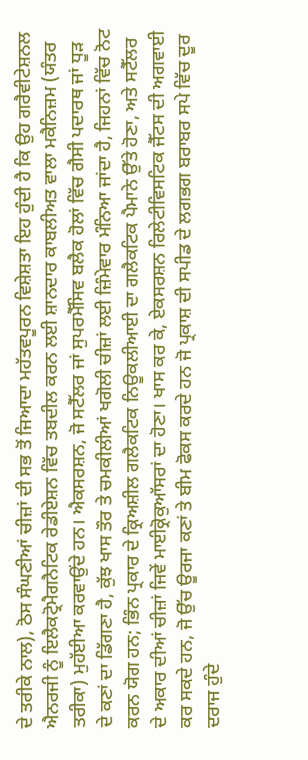ਦੇ ਤਰੀਕੇ ਨਾਲ), ਠੋਸ ਸੰਘਣੀਆਂ ਚੀਜ਼ਾਂ ਦੀ ਸਭ ਤੋਂ ਜਿਆਦਾ ਮਹੱਤਵਪੂਰਨ ਵਿਸ਼ੇਸ਼ਤਾ ਇਹ ਹੁੰਦੀ ਹੈ ਕਿ ਉਹ ਗਰੈਵੀਟੇਸ਼ਨਲ ਐਨਰਜੀ ਨੂੰ ਇਲੈਕਟ੍ਰੋਮੈਗਨੈਟਿਕ ਰੇਡੀਏਸ਼ਨ ਵਿੱਚ ਤਬਦੀਲ ਕਰਨ ਲਈ ਸ਼ਾਨਦਾਰ ਕਾਬਲੀਅਤ ਵਾਲਾ ਮਕੈਨਿਜ਼ਮ (ਯੰਤਰ ਤਰੀਕਾ) ਮੁਹੱਈਆ ਕਰਵਾਉਂਦੇ ਹਨ। ਐਕਸਰਸ਼ਨ, ਜੋ ਸਟੈੱਲਰ ਜਾਂ ਸੁਪਰਮੈੱਸਿਵ ਬਲੈਕ ਹੋਲਾਂ ਵਿੱਚ ਗੈਸੀ ਪਦਾਰਥ ਜਾਂ ਧੂੜ ਦੇ ਕਣਾਂ ਦਾ ਡਿੱਗਣਾ ਹੈ, ਕੁੱਝ ਖਾਸ ਤੌਰ ਤੇ ਚਮਕੀਲੀਆਂ ਖਗੋਲੀ ਚੀਜ਼ਾਂ ਲਈ ਜ਼ਿੰਮੇਵਾਰ ਮੰਨਿਆ ਜਾਂਦਾ ਹੈ, ਜਿਹਨਾਂ ਵਿੱਚ ਨੋਟ ਕਰਨ ਯੋਗ ਹਨ; ਭਿੰਨ ਪ੍ਰਕਾਰ ਦੇ ਕ੍ਰਿਅਸ਼ੀਲ ਗਲੈਕਟਿਕ ਨਿਊਕਲੀਆਈ ਦਾ ਗਲੈਕਟਿਕ ਪੈਮਾਨੇ ਉੱਤੇ ਹੋਣਾ, ਅਤੇ ਸਟੈੱਲਰ ਦੇ ਅਕਾਰ ਦੀਆਂ ਚੀਜ਼ਾਂ ਜਿਵੇਂ ਮਾਈਕ੍ਰੋਕੁਆੱਸਰਾਂ ਦਾ ਹੋਣਾ। ਖਾਸ ਕਰ ਕੇ, ਏਕਸਰਸ਼ਨ ਰਿਲੇਟੀਵਿਸਟਿਕ ਜੈੱਟਸ ਦੀ ਅਗਵਾਈ ਕਰ ਸਕਦੇ ਹਨ, ਜੋ ਉੱਚ ਊਰਜਾ ਕਣਾਂ ਤੇ ਬੀਮ ਫੋਕਸ ਕਰਦੇ ਹਨ ਜੋ ਪ੍ਰਕਾਸ਼ ਦੀ ਸਪੀਡ ਦੇ ਲਗਭਗ ਬਰਾਬਰ ਸਪੇ ਵਿੱਚ ਦੂਰ ਦਰਾਜ ਹੁੰਦੇ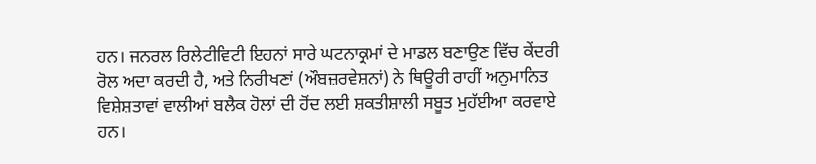ਹਨ। ਜਨਰਲ ਰਿਲੇਟੀਵਿਟੀ ਇਹਨਾਂ ਸਾਰੇ ਘਟਨਾਕ੍ਰਮਾਂ ਦੇ ਮਾਡਲ ਬਣਾਉਣ ਵਿੱਚ ਕੇਂਦਰੀ ਰੋਲ ਅਦਾ ਕਰਦੀ ਹੈ, ਅਤੇ ਨਿਰੀਖਣਾਂ (ਔਬਜ਼ਰਵੇਸ਼ਨਾਂ) ਨੇ ਥਿਊਰੀ ਰਾਹੀਂ ਅਨੁਮਾਨਿਤ ਵਿਸ਼ੇਸ਼ਤਾਵਾਂ ਵਾਲੀਆਂ ਬਲੈਕ ਹੋਲਾਂ ਦੀ ਹੋਂਦ ਲਈ ਸ਼ਕਤੀਸ਼ਾਲੀ ਸਬੂਤ ਮੁਹੱਈਆ ਕਰਵਾਏ ਹਨ।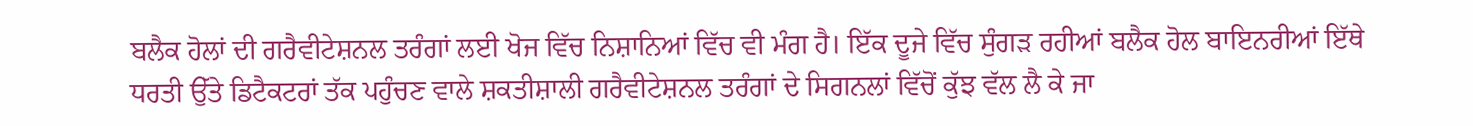ਬਲੈਕ ਹੋਲਾਂ ਦੀ ਗਰੈਵੀਟੇਸ਼ਨਲ ਤਰੰਗਾਂ ਲਈ ਖੋਜ ਵਿੱਚ ਨਿਸ਼ਾਨਿਆਂ ਵਿੱਚ ਵੀ ਮੰਗ ਹੈ। ਇੱਕ ਦੂਜੇ ਵਿੱਚ ਸੁੰਗੜ ਰਹੀਆਂ ਬਲੈਕ ਹੋਲ ਬਾਇਨਰੀਆਂ ਇੱਥੇ ਧਰਤੀ ਉੱਤੇ ਡਿਟੈਕਟਰਾਂ ਤੱਕ ਪਹੁੰਚਣ ਵਾਲੇ ਸ਼ਕਤੀਸ਼ਾਲੀ ਗਰੈਵੀਟੇਸ਼ਨਲ ਤਰੰਗਾਂ ਦੇ ਸਿਗਨਲਾਂ ਵਿੱਚੋਂ ਕੁੱਝ ਵੱਲ ਲੈ ਕੇ ਜਾ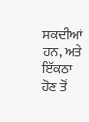ਸਕਦੀਆਂ ਹਨ, ਅਤੇ ਇੱਕਠਾ ਹੋਣ ਤੋਂ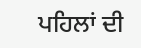ਪਹਿਲਾਂ ਦੀ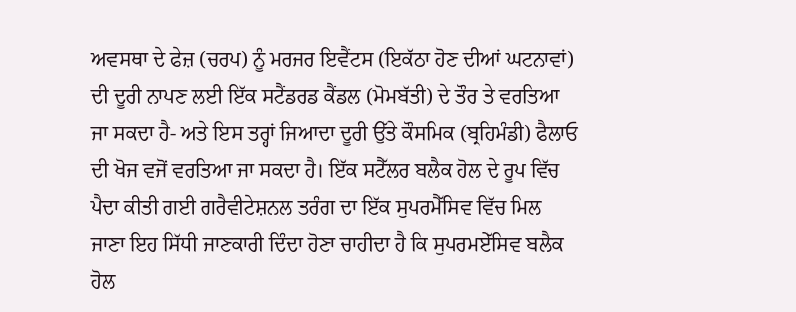ਅਵਸਥਾ ਦੇ ਫੇਜ਼ (ਚਰਪ) ਨੂੰ ਮਰਜਰ ਇਵੈਂਟਸ (ਇਕੱਠਾ ਹੋਣ ਦੀਆਂ ਘਟਨਾਵਾਂ) ਦੀ ਦੂਰੀ ਨਾਪਣ ਲਈ ਇੱਕ ਸਟੈਂਡਰਡ ਕੈਂਡਲ (ਮੋਮਬੱਤੀ) ਦੇ ਤੌਰ ਤੇ ਵਰਤਿਆ ਜਾ ਸਕਦਾ ਹੈ- ਅਤੇ ਇਸ ਤਰ੍ਹਾਂ ਜਿਆਦਾ ਦੂਰੀ ਉੱਤੇ ਕੌਸਮਿਕ (ਬ੍ਰਹਿਮੰਡੀ) ਫੈਲਾਓ ਦੀ ਖੋਜ ਵਜੋਂ ਵਰਤਿਆ ਜਾ ਸਕਦਾ ਹੈ। ਇੱਕ ਸਟੈੱਲਰ ਬਲੈਕ ਹੋਲ ਦੇ ਰੂਪ ਵਿੱਚ ਪੈਦਾ ਕੀਤੀ ਗਈ ਗਰੈਵੀਟੇਸ਼ਨਲ ਤਰੰਗ ਦਾ ਇੱਕ ਸੁਪਰਮੈੱਸਿਵ ਵਿੱਚ ਮਿਲ ਜਾਣਾ ਇਹ ਸਿੱਧੀ ਜਾਣਕਾਰੀ ਦਿੰਦਾ ਹੋਣਾ ਚਾਹੀਦਾ ਹੈ ਕਿ ਸੁਪਰਮਏੱਸਿਵ ਬਲੈਕ ਹੋਲ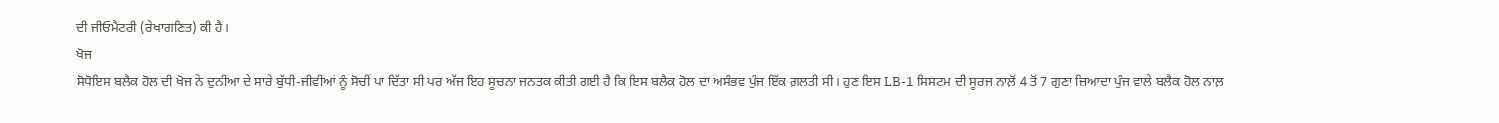ਦੀ ਜੀਓਮੈਟਰੀ (ਰੇਖਾਗਣਿਤ) ਕੀ ਹੈ।
ਖੋਜ
ਸੋਧੋਇਸ ਬਲੈਕ ਹੋਲ ਦੀ ਖੋਜ ਨੇ ਦੁਨੀਆ ਦੇ ਸਾਰੇ ਬੁੱਧੀ-ਜੀਵੀਆਂ ਨੂੰ ਸੋਚੀਂ ਪਾ ਦਿੱਤਾ ਸੀ ਪਰ ਅੱਜ ਇਹ ਸੂਚਨਾ ਜਨਤਕ ਕੀਤੀ ਗਈ ਹੈ ਕਿ ਇਸ ਬਲੈਕ ਹੋਲ ਦਾ ਅਸੰਭਵ ਪੁੰਜ ਇੱਕ ਗ਼ਲਤੀ ਸੀ। ਹੁਣ ਇਸ LB-1 ਸਿਸਟਮ ਦੀ ਸੂਰਜ ਨਾਲ਼ੋਂ 4 ਤੋਂ 7 ਗੁਣਾ ਜ਼ਿਆਦਾ ਪੁੰਜ ਵਾਲੇ ਬਲੈਕ ਹੋਲ ਨਾਲ਼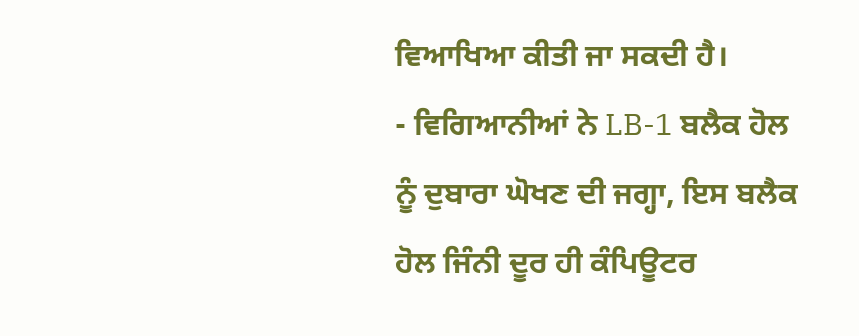ਵਿਆਖਿਆ ਕੀਤੀ ਜਾ ਸਕਦੀ ਹੈ।
- ਵਿਗਿਆਨੀਆਂ ਨੇ LB-1 ਬਲੈਕ ਹੋਲ ਨੂੰ ਦੁਬਾਰਾ ਘੋਖਣ ਦੀ ਜਗ੍ਹਾ, ਇਸ ਬਲੈਕ ਹੋਲ ਜਿੰਨੀ ਦੂਰ ਹੀ ਕੰਪਿਊਟਰ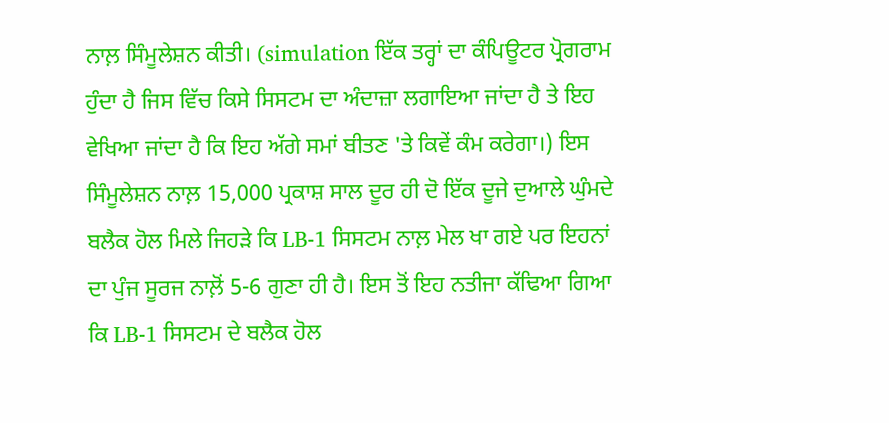ਨਾਲ਼ ਸਿੰਮੂਲੇਸ਼ਨ ਕੀਤੀ। (simulation ਇੱਕ ਤਰ੍ਹਾਂ ਦਾ ਕੰਪਿਊਟਰ ਪ੍ਰੋਗਰਾਮ ਹੁੰਦਾ ਹੈ ਜਿਸ ਵਿੱਚ ਕਿਸੇ ਸਿਸਟਮ ਦਾ ਅੰਦਾਜ਼ਾ ਲਗਾਇਆ ਜਾਂਦਾ ਹੈ ਤੇ ਇਹ ਵੇਖਿਆ ਜਾਂਦਾ ਹੈ ਕਿ ਇਹ ਅੱਗੇ ਸਮਾਂ ਬੀਤਣ 'ਤੇ ਕਿਵੇਂ ਕੰਮ ਕਰੇਗਾ।) ਇਸ ਸਿੰਮੂਲੇਸ਼ਨ ਨਾਲ਼ 15,000 ਪ੍ਰਕਾਸ਼ ਸਾਲ ਦੂਰ ਹੀ ਦੋ ਇੱਕ ਦੂਜੇ ਦੁਆਲੇ ਘੁੰਮਦੇ ਬਲੈਕ ਹੋਲ ਮਿਲੇ ਜਿਹੜੇ ਕਿ LB-1 ਸਿਸਟਮ ਨਾਲ਼ ਮੇਲ ਖਾ ਗਏ ਪਰ ਇਹਨਾਂ ਦਾ ਪੁੰਜ ਸੂਰਜ ਨਾਲ਼ੋਂ 5-6 ਗੁਣਾ ਹੀ ਹੈ। ਇਸ ਤੋਂ ਇਹ ਨਤੀਜਾ ਕੱਢਿਆ ਗਿਆ ਕਿ LB-1 ਸਿਸਟਮ ਦੇ ਬਲੈਕ ਹੋਲ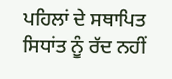ਪਹਿਲਾਂ ਦੇ ਸਥਾਪਿਤ ਸਿਧਾਂਤ ਨੂੰ ਰੱਦ ਨਹੀਂ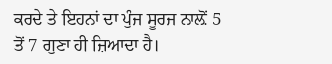ਕਰਦੇ ਤੇ ਇਹਨਾਂ ਦਾ ਪੁੰਜ ਸੂਰਜ ਨਾਲ਼ੋਂ 5 ਤੋਂ 7 ਗੁਣਾ ਹੀ ਜ਼ਿਆਦਾ ਹੈ।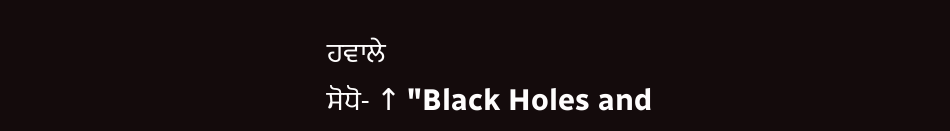ਹਵਾਲੇ
ਸੋਧੋ- ↑ "Black Holes and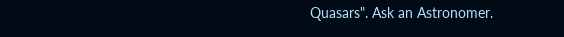Quasars". Ask an Astronomer.